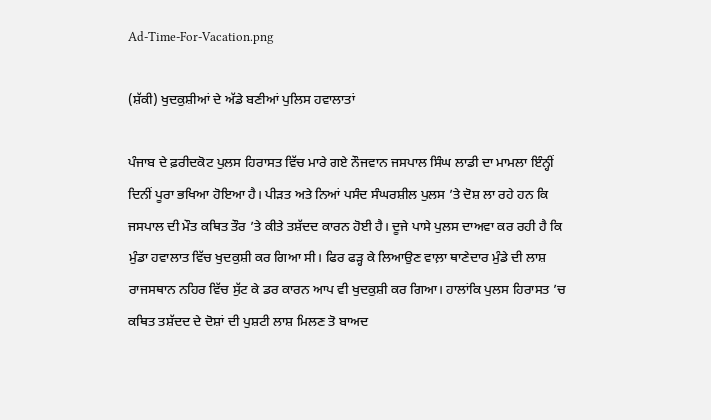Ad-Time-For-Vacation.png

(ਸ਼ੱਕੀ) ਖੁਦਕੁਸ਼ੀਆਂ ਦੇ ਅੱਡੇ ਬਣੀਆਂ ਪੁਲਿਸ ਹਵਾਲਾਤਾਂ

ਪੰਜਾਬ ਦੇ ਫ਼ਰੀਦਕੋਟ ਪੁਲਸ ਹਿਰਾਸਤ ਵਿੱਚ ਮਾਰੇ ਗਏ ਨੌਜਵਾਨ ਜਸਪਾਲ ਸਿੰਘ ਲਾਡੀ ਦਾ ਮਾਮਲਾ ਇੰਨ੍ਹੀਂ ਦਿਨੀਂ ਪੂਰਾ ਭਖਿਆ ਹੋਇਆ ਹੈ। ਪੀੜਤ ਅਤੇ ਨਿਆਂ ਪਸੰਦ ਸੰਘਰਸ਼ੀਲ ਪੁਲਸ ’ਤੇ ਦੋਸ਼ ਲਾ ਰਹੇ ਹਨ ਕਿ ਜਸਪਾਲ ਦੀ ਮੌਤ ਕਥਿਤ ਤੌਰ ’ਤੇ ਕੀਤੇ ਤਸ਼ੱਦਦ ਕਾਰਨ ਹੋਈ ਹੈ। ਦੂਜੇ ਪਾਸੇ ਪੁਲਸ ਦਾਅਵਾ ਕਰ ਰਹੀ ਹੈ ਕਿ ਮੁੰਡਾ ਹਵਾਲਾਤ ਵਿੱਚ ਖੁਦਕੁਸ਼ੀ ਕਰ ਗਿਆ ਸੀ। ਫਿਰ ਫੜ੍ਹ ਕੇ ਲਿਆਉਣ ਵਾਲ਼ਾ ਥਾਣੇਦਾਰ ਮੁੰਡੇ ਦੀ ਲਾਸ਼ ਰਾਜਸਥਾਨ ਨਹਿਰ ਵਿੱਚ ਸੁੱਟ ਕੇ ਡਰ ਕਾਰਨ ਆਪ ਵੀ ਖੁਦਕੁਸ਼ੀ ਕਰ ਗਿਆ। ਹਾਲਾਂਕਿ ਪੁਲਸ ਹਿਰਾਸਤ ’ਚ ਕਥਿਤ ਤਸ਼ੱਦਦ ਦੇ ਦੋਸ਼ਾਂ ਦੀ ਪੁਸ਼ਟੀ ਲਾਸ਼ ਮਿਲਣ ਤੋ ਬਾਅਦ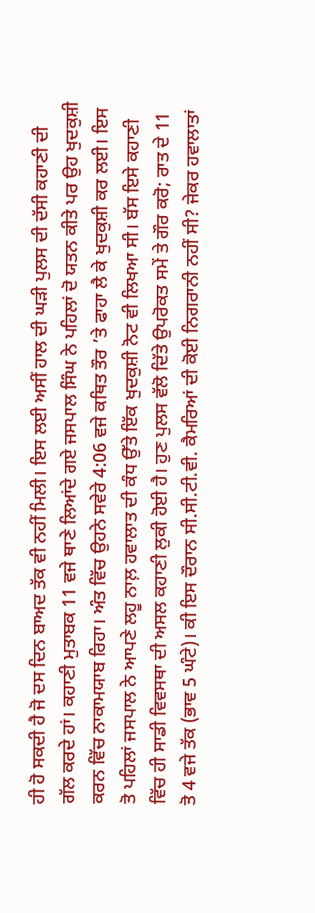ਹੀ ਹੋ ਸਕਦੀ ਹੈ ਜੋ ਦਸ ਦਿਨ ਬਾਅਦ ਤੱਕ ਵੀ ਨਹੀਂ ਮਿਲੀ। ਇਸ ਲਈ ਅਸੀਂ ਹਾਲ ਦੀ ਘੜੀ ਪੁਲਸ ਦੀ ਦੱਸੀ ਕਹਾਣੀ ਦੀ ਗੱਲ ਕਰਦੇ ਹਾਂ। ਕਹਾਣੀ ਮੁਤਾਬਕ 11 ਵਜੇ ਥਾਣੇ ਲਿਆਂਦੇ ਗਏ ਜਸਪਾਲ ਸਿੰਘ ਨੇ ਪਹਿਲਾਂ ਦੋ ਯਤਨ ਕੀਤੇ ਪਰ ਉਹ ਖੁਦਕੁਸ਼ੀ ਕਰਨ ਵਿੱਚ ਨਾਕਾਮਯਾਬ ਰਿਹਾ। ਅੰਤ ਵਿੱਚ ਉਹਨੇ ਸਵੇਰੇ 4:06 ਵਜੇ ਕਥਿਤ ਤੌਰ ’ਤੇ ਫਾਹਾ ਲੈ ਕੇ ਖੁਦਕੁਸ਼ੀ ਕਰ ਲਈ। ਇਸ ਤੋ ਪਹਿਲਾਂ ਜਸਪਾਲ ਨੇ ਆਪਣੇ ਲਹੂ ਨਾਲ਼ ਹਵਾਲਾਤ ਦੀ ਕੰਧ ਉੱਤੇ ਇੱਕ ਖੁਦਕੁਸ਼ੀ ਨੋਟ ਵੀ ਲਿਖਆ ਸੀ। ਬੱਸ ਇਸੇ ਕਹਾਣੀ ਵਿੱਚ ਹੀ ਸਾਡੀ ਵਿਵਸਥਾ ਦੀ ਅਸਲ ਕਹਾਣੀ ਲੁਕੀ ਹੋਈ ਹੈ। ਹੁਣ ਪੁਲਸ ਵੱਲੋ ਦਿੱਤੇ ਉਪਰੋਕਤ ਸਮੇਂ ਤੇ ਗੌਰ ਕਰੋ; ਰਾਤ ਦੇ 11 ਤੋ 4 ਵਜੇ ਤੱਕ (ਭਾਵ 5 ਘੰਟੇ)। ਕੀ ਇਸ ਦੌਰਾਨ ਸੀ.ਸੀ.ਟੀ.ਵੀ. ਕੈਮਰਿਆਂ ਦੀ ਕੋਈ ਨਿਗਰਾਨੀ ਨਹੀਂ ਸੀ? ਜੇਕਰ ਹਵਾਲਾਤਾਂ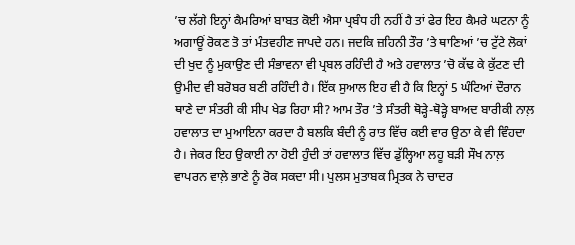’ਚ ਲੱਗੇ ਇਨ੍ਹਾਂ ਕੈਮਰਿਆਂ ਬਾਬਤ ਕੋਈ ਐਸਾ ਪ੍ਰਬੰਧ ਹੀ ਨਹੀਂ ਹੈ ਤਾਂ ਫੇਰ ਇਹ ਕੈਮਰੇ ਘਟਨਾ ਨੂੰ ਅਗਾਊਂ ਰੋਕਣ ਤੋ ਤਾਂ ਮੰਤਵਹੀਣ ਜਾਪਦੇ ਹਨ। ਜਦਕਿ ਜ਼ਹਿਨੀ ਤੌਰ ’ਤੇ ਥਾਣਿਆਂ ’ਚ ਟੁੱਟੇ ਲੋਕਾਂ ਦੀ ਖੁਦ ਨੂੰ ਮੁਕਾਉਣ ਦੀ ਸੰਭਾਵਨਾ ਵੀ ਪ੍ਰਬਲ ਰਹਿੰਦੀ ਹੈ ਅਤੇ ਹਵਾਲਾਤ ’ਚੋ ਕੱਢ ਕੇ ਕੁੱਟਣ ਦੀ ਉਮੀਦ ਵੀ ਬਰੋਬਰ ਬਣੀ ਰਹਿੰਦੀ ਹੈ। ਇੱਕ ਸੁਆਲ ਇਹ ਵੀ ਹੈ ਕਿ ਇਨ੍ਹਾਂ 5 ਘੰਟਿਆਂ ਦੌਰਾਨ ਥਾਣੇ ਦਾ ਸੰਤਰੀ ਕੀ ਸੀਪ ਖੇਡ ਰਿਹਾ ਸੀ? ਆਮ ਤੌਰ ’ਤੇ ਸੰਤਰੀ ਥੋੜ੍ਹੇ-ਥੋੜ੍ਹੇ ਬਾਅਦ ਬਾਰੀਕੀ ਨਾਲ਼ ਹਵਾਲਾਤ ਦਾ ਮੁਆਇਨਾ ਕਰਦਾ ਹੈ ਬਲਕਿ ਬੰਦੀ ਨੂੰ ਰਾਤ ਵਿੱਚ ਕਈ ਵਾਰ ਉਠਾ ਕੇ ਵੀ ਵਿੰਹਦਾ ਹੈ। ਜੇਕਰ ਇਹ ਉਕਾਈ ਨਾ ਹੋਈ ਹੁੰਦੀ ਤਾਂ ਹਵਾਲਾਤ ਵਿੱਚ ਡੁੱਲ੍ਹਿਆ ਲਹੂ ਬੜੀ ਸੌਖ ਨਾਲ਼ ਵਾਪਰਨ ਵਾਲ਼ੇ ਭਾਣੇ ਨੂੰ ਰੋਕ ਸਕਦਾ ਸੀ। ਪੁਲਸ ਮੁਤਾਬਕ ਮ੍ਰਿਤਕ ਨੇ ਚਾਦਰ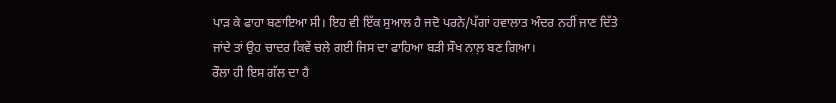ਪਾੜ ਕੇ ਫਾਹਾ ਬਣਾਇਆ ਸੀ। ਇਹ ਵੀ ਇੱਕ ਸੁਆਲ ਹੈ ਜਦੋ ਪਰਨੇ/ਪੱਗਾਂ ਹਵਾਲਾਤ ਅੰਦਰ ਨਹੀਂ ਜਾਣ ਦਿੱਤੇ ਜਾਂਦੇ ਤਾਂ ਉਹ ਚਾਦਰ ਕਿਵੇਂ ਚਲੇ ਗਈ ਜਿਸ ਦਾ ਫਾਹਿਆ ਬੜੀ ਸੌਖ ਨਾਲ਼ ਬਣ ਗਿਆ।
ਰੌਲਾ ਹੀ ਇਸ ਗੱਲ ਦਾ ਹੈ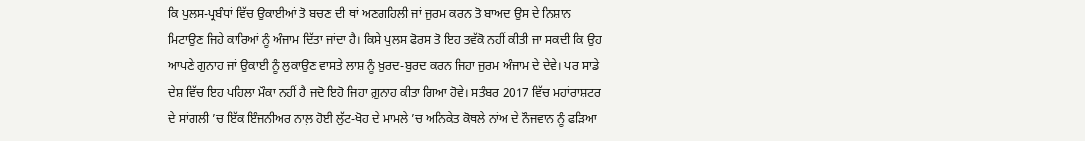ਕਿ ਪੁਲਸ-ਪ੍ਰਬੰਧਾਂ ਵਿੱਚ ਉਕਾਈਆਂ ਤੋ ਬਚਣ ਦੀ ਥਾਂ ਅਣਗਹਿਲੀ ਜਾਂ ਜੁਰਮ ਕਰਨ ਤੋ ਬਾਅਦ ਉਸ ਦੇ ਨਿਸ਼ਾਨ ਮਿਟਾਉਣ ਜਿਹੇ ਕਾਰਿਆਂ ਨੂੰ ਅੰਜਾਮ ਦਿੱਤਾ ਜਾਂਦਾ ਹੈ। ਕਿਸੇ ਪੁਲਸ ਫੋਰਸ ਤੋ ਇਹ ਤਵੱਕੋ ਨਹੀਂ ਕੀਤੀ ਜਾ ਸਕਦੀ ਕਿ ਉਹ ਆਪਣੇ ਗੁਨਾਹ ਜਾਂ ਉਕਾਈ ਨੂੰ ਲੁਕਾਉਣ ਵਾਸਤੇ ਲਾਸ਼ ਨੂੰ ਖ਼ੁਰਦ-ਬੁਰਦ ਕਰਨ ਜਿਹਾ ਜੁਰਮ ਅੰਜਾਮ ਦੇ ਦੇਵੇ। ਪਰ ਸਾਡੇ ਦੇਸ਼ ਵਿੱਚ ਇਹ ਪਹਿਲਾ ਮੌਕਾ ਨਹੀਂ ਹੈ ਜਦੋ ਇਹੋ ਜਿਹਾ ਗ਼ੁਨਾਹ ਕੀਤਾ ਗਿਆ ਹੋਵੇ। ਸਤੰਬਰ 2017 ਵਿੱਚ ਮਹਾਂਰਾਸ਼ਟਰ ਦੇ ਸਾਂਗਲੀ ’ਚ ਇੱਕ ਇੰਜਨੀਅਰ ਨਾਲ਼ ਹੋਈ ਲੁੱਟ-ਖੋਹ ਦੇ ਮਾਮਲੇ ’ਚ ਅਨਿਕੇਤ ਕੋਥਲੇ ਨਾਂਅ ਦੇ ਨੌਜਵਾਨ ਨੂੰ ਫੜਿਆ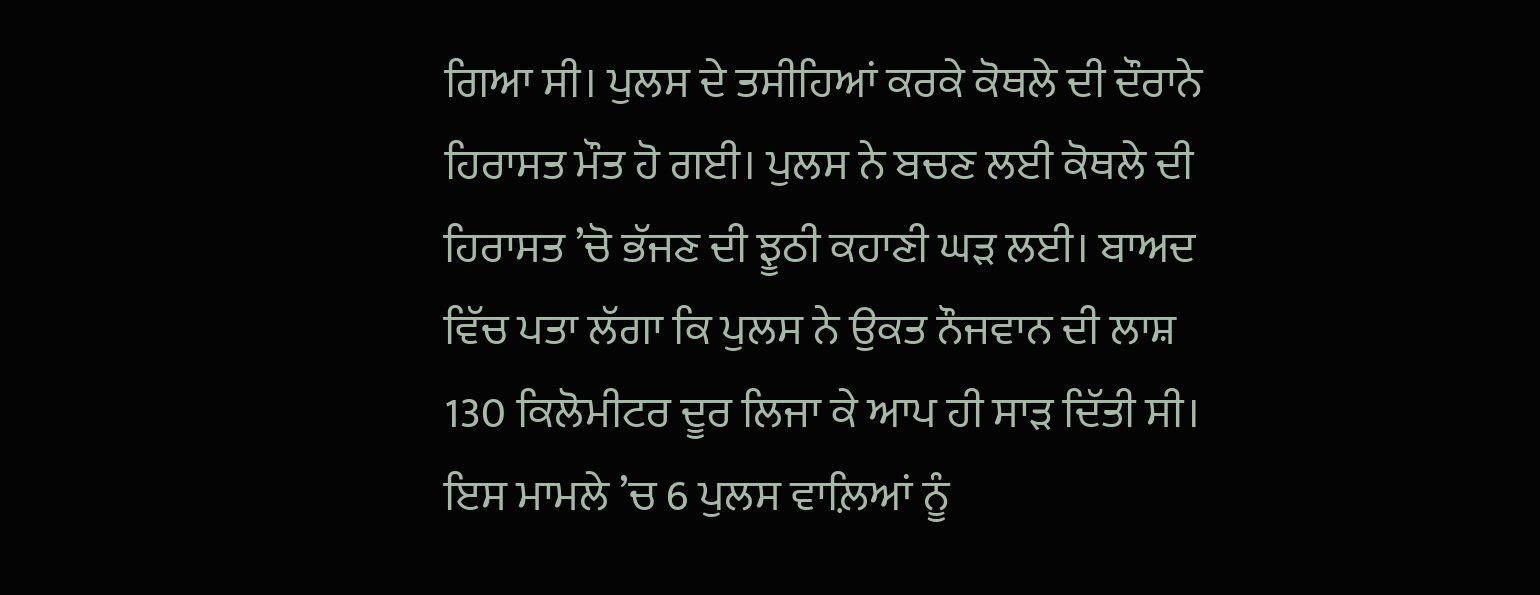ਗਿਆ ਸੀ। ਪੁਲਸ ਦੇ ਤਸੀਹਿਆਂ ਕਰਕੇ ਕੋਥਲੇ ਦੀ ਦੌਰਾਨੇ ਹਿਰਾਸਤ ਮੌਤ ਹੋ ਗਈ। ਪੁਲਸ ਨੇ ਬਚਣ ਲਈ ਕੋਥਲੇ ਦੀ ਹਿਰਾਸਤ ’ਚੋ ਭੱਜਣ ਦੀ ਝੂਠੀ ਕਹਾਣੀ ਘੜ ਲਈ। ਬਾਅਦ ਵਿੱਚ ਪਤਾ ਲੱਗਾ ਕਿ ਪੁਲਸ ਨੇ ਉਕਤ ਨੌਜਵਾਨ ਦੀ ਲਾਸ਼ 130 ਕਿਲੋਮੀਟਰ ਦੂਰ ਲਿਜਾ ਕੇ ਆਪ ਹੀ ਸਾੜ ਦਿੱਤੀ ਸੀ। ਇਸ ਮਾਮਲੇ ’ਚ 6 ਪੁਲਸ ਵਾਲ਼ਿਆਂ ਨੂੰ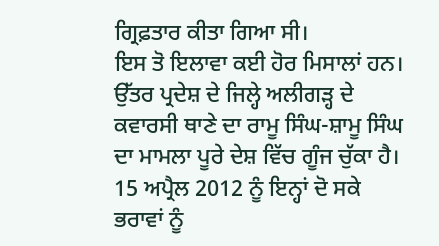ਗ੍ਰਿਫ਼ਤਾਰ ਕੀਤਾ ਗਿਆ ਸੀ।
ਇਸ ਤੋ ਇਲਾਵਾ ਕਈ ਹੋਰ ਮਿਸਾਲਾਂ ਹਨ। ਉੱਤਰ ਪ੍ਰਦੇਸ਼ ਦੇ ਜਿਲ੍ਹੇ ਅਲੀਗੜ੍ਹ ਦੇ ਕਵਾਰਸੀ ਥਾਣੇ ਦਾ ਰਾਮੂ ਸਿੰਘ-ਸ਼ਾਮੂ ਸਿੰਘ ਦਾ ਮਾਮਲਾ ਪੂਰੇ ਦੇਸ਼ ਵਿੱਚ ਗੂੰਜ ਚੁੱਕਾ ਹੈ। 15 ਅਪ੍ਰੈਲ 2012 ਨੂੰ ਇਨ੍ਹਾਂ ਦੋ ਸਕੇ ਭਰਾਵਾਂ ਨੂੰ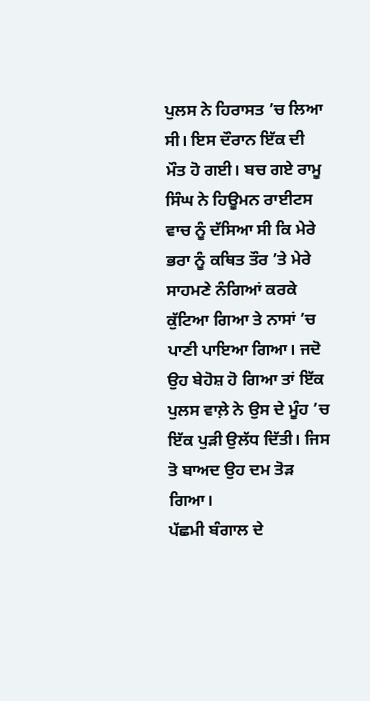ਪੁਲਸ ਨੇ ਹਿਰਾਸਤ ’ਚ ਲਿਆ ਸੀ। ਇਸ ਦੌਰਾਨ ਇੱਕ ਦੀ ਮੌਤ ਹੋ ਗਈ। ਬਚ ਗਏ ਰਾਮੂ ਸਿੰਘ ਨੇ ਹਿਊਮਨ ਰਾਈਟਸ ਵਾਚ ਨੂੰ ਦੱਸਿਆ ਸੀ ਕਿ ਮੇਰੇ ਭਰਾ ਨੂੰ ਕਥਿਤ ਤੌਰ ’ਤੇ ਮੇਰੇ ਸਾਹਮਣੇ ਨੰਗਿਆਂ ਕਰਕੇ ਕੁੱਟਿਆ ਗਿਆ ਤੇ ਨਾਸਾਂ ’ਚ ਪਾਣੀ ਪਾਇਆ ਗਿਆ। ਜਦੋ ਉਹ ਬੇਹੋਸ਼ ਹੋ ਗਿਆ ਤਾਂ ਇੱਕ ਪੁਲਸ ਵਾਲ਼ੇ ਨੇ ਉਸ ਦੇ ਮੂੰਹ ’ਚ ਇੱਕ ਪੁੜੀ ਉਲੱਧ ਦਿੱਤੀ। ਜਿਸ ਤੋ ਬਾਅਦ ਉਹ ਦਮ ਤੋੜ ਗਿਆ।
ਪੱਛਮੀ ਬੰਗਾਲ ਦੇ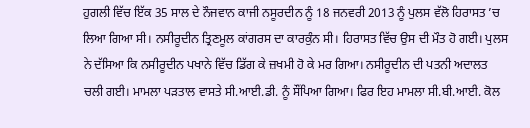ਹੁਗਲੀ ਵਿੱਚ ਇੱਕ 35 ਸਾਲ ਦੇ ਨੌਜਵਾਨ ਕਾਜੀ ਨਸੂਰਦੀਨ ਨੂੰ 18 ਜਨਵਰੀ 2013 ਨੂੰ ਪੁਲਸ ਵੱਲੋ ਹਿਰਾਸਤ ’ਚ ਲਿਆ ਗਿਆ ਸੀ। ਨਸੀਰੂਦੀਨ ਤ੍ਰਿਣਮੂਲ ਕਾਂਗਰਸ ਦਾ ਕਾਰਕੁੰਨ ਸੀ। ਹਿਰਾਸਤ ਵਿੱਚ ਉਸ ਦੀ ਮੌਤ ਹੋ ਗਈ। ਪੁਲਸ ਨੇ ਦੱਸਿਆ ਕਿ ਨਸੀਰੂਦੀਨ ਪਖਾਨੇ ਵਿੱਚ ਡਿੱਗ ਕੇ ਜ਼ਖਮੀ ਹੋ ਕੇ ਮਰ ਗਿਆ। ਨਸੀਰੂਦੀਨ ਦੀ ਪਤਨੀ ਅਦਾਲਤ ਚਲੀ ਗਈ। ਮਾਮਲਾ ਪੜਤਾਲ ਵਾਸਤੇ ਸੀ.ਆਈ.ਡੀ. ਨੂੰ ਸੌਂਪਿਆ ਗਿਆ। ਫਿਰ ਇਹ ਮਾਮਲਾ ਸੀ.ਬੀ.ਆਈ. ਕੋਲ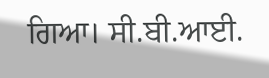ਗਿਆ। ਸੀ.ਬੀ.ਆਈ.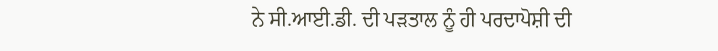ਨੇ ਸੀ.ਆਈ.ਡੀ. ਦੀ ਪੜਤਾਲ ਨੂੰ ਹੀ ਪਰਦਾਪੋਸ਼ੀ ਦੀ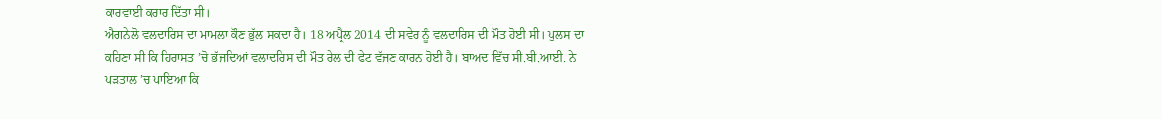ਕਾਰਵਾਈ ਕਰਾਰ ਦਿੱਤਾ ਸੀ।
ਐਗਨੇਲੋ ਵਲਦਾਰਿਸ ਦਾ ਮਾਮਲਾ ਕੌਣ ਭੁੱਲ ਸਕਦਾ ਹੈ। 18 ਅਪ੍ਰੈਲ 2014 ਦੀ ਸਵੇਰ ਨੂੰ ਵਲਦਾਰਿਸ ਦੀ ਮੌਤ ਹੋਈ ਸੀ। ਪੁਲਸ ਦਾ ਕਹਿਣਾ ਸੀ ਕਿ ਹਿਰਾਸਤ ’ਚੋ ਭੱਜਦਿਆਂ ਵਲਾਦਰਿਸ ਦੀ ਮੌਤ ਰੇਲ ਦੀ ਫੇਟ ਵੱਜਣ ਕਾਰਨ ਹੋਈ ਹੈ। ਬਾਅਦ ਵਿੱਚ ਸੀ.ਬੀ.ਆਈ. ਨੇ ਪੜਤਾਲ ’ਚ ਪਾਇਆ ਕਿ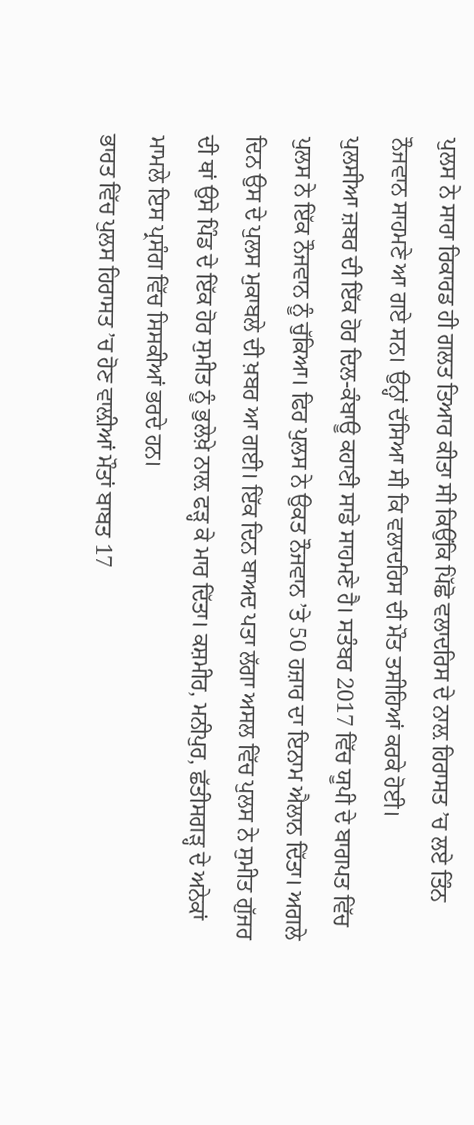ਪੁਲਸ ਨੇ ਸਾਰਾ ਰਿਕਾਰਡ ਹੀ ਗਲਤ ਤਿਆਰ ਕੀਤਾ ਸੀ ਕਿਉਂਕਿ ਪਿੱਛੋ ਵਲਾਦਰਿਸ ਦੇ ਨਾਲ਼ ਹਿਰਾਸਤ ’ਚ ਲਏ ਤਿੰਨ ਨੌਜਵਾਨ ਸਾਹਮਣੇ ਆ ਗਏ ਸਨ। ਉਨ੍ਹਾਂ ਦੱਸਿਆ ਸੀ ਕਿ ਵਲਾਦਰਿਸ ਦੀ ਮੌਤ ਤਸੀਹਿਆਂ ਕਰਕੇ ਹੋਈ।
ਪੁਲਸੀਆ ਜ਼ਬਰ ਦੀ ਇੱਕ ਹੋਰ ਦਿਲ-ਕੰਬਾਊ ਕਹਾਣੀ ਸਾਡੇ ਸਾਹਮਣੇ ਹੈ। ਸਤੰਬਰ 2017 ਵਿੱਚ ਯੂਪੀ ਦੇ ਬਾਗਪਤ ਵਿੱਚ ਪੁਲਸ ਨੇ ਇੱਕ ਨੌਜਵਾਨ ਨੂੰ ਚੁੱਕਿਆ। ਫਿਰ ਪੁਲਸ ਨੇ ਉਕਤ ਨੌਜਵਾਨ ’ਤੇ 50 ਹਜ਼ਾਰ ਦਾ ਇਨਾਮ ਐਲਾਨ ਦਿੱਤਾ। ਅਗਲੇ ਦਿਨ ਉਸ ਦੇ ਪੁਲਸ ਮੁਕਾਬਲੇ ਦੀ ਖ਼ਬਰ ਆ ਗਈ। ਇੱਕ ਦਿਨ ਬਾਅਦ ਪਤਾ ਲੱਗਾ ਅਸਲ ਵਿੱਚ ਪੁਲਸ ਨੇ ਸੁਮੀਤ ਗੁੱਜਰ ਦੀ ਥਾਂ ਉਸੇ ਪਿੰਡ ਦੇ ਇੱਕ ਹੋਰ ਸੁਮੀਤ ਨੂੰ ਭੁਲੇਖ਼ੇ ਨਾਲ਼ ਫੜ੍ਹ ਕੇ ਮਾਰ ਦਿੱਤਾ। ਕਸ਼ਮੀਰ, ਮਨੀਪੁਰ, ਛੱਤੀਸਗੜ੍ਹ ਦੇ ਅਨੇਕਾਂ ਮਾਮਲੇ ਇਸ ਪ੍ਰਸੰਗ ਵਿੱਚ ਸਿਸਕੀਆਂ ਭਰਦੇ ਹਨ।
ਭਾਰਤ ਵਿੱਚ ਪੁਲਸ ਹਿਰਾਸਤ ’ਚ ਹੋਣ ਵਾਲ਼ੀਆਂ ਮੌਤਾਂ ਬਾਬਤ 17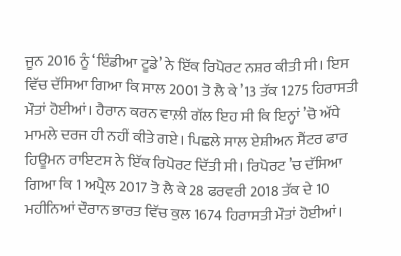ਜੂਨ 2016 ਨੂੰ ‘ਇੰਡੀਆ ਟੂਡੇ’ ਨੇ ਇੱਕ ਰਿਪੋਰਟ ਨਸ਼ਰ ਕੀਤੀ ਸੀ। ਇਸ ਵਿੱਚ ਦੱਸਿਆ ਗਿਆ ਕਿ ਸਾਲ 2001 ਤੋ ਲੈ ਕੇ ’13 ਤੱਕ 1275 ਹਿਰਾਸਤੀ ਮੌਤਾਂ ਹੋਈਆਂ। ਹੈਰਾਨ ਕਰਨ ਵਾਲ਼ੀ ਗੱਲ ਇਹ ਸੀ ਕਿ ਇਨ੍ਹਾਂ ’ਚੋ ਅੱਧੇ ਮਾਮਲੇ ਦਰਜ ਹੀ ਨਹੀਂ ਕੀਤੇ ਗਏ। ਪਿਛਲੇ ਸਾਲ ਏਸ਼ੀਅਨ ਸੈਂਟਰ ਫਾਰ ਹਿਊਮਨ ਰਾਇਟਸ ਨੇ ਇੱਕ ਰਿਪੋਰਟ ਦਿੱਤੀ ਸੀ। ਰਿਪੋਰਟ ’ਚ ਦੱਸਿਆ ਗਿਆ ਕਿ 1 ਅਪ੍ਰੈਲ 2017 ਤੋ ਲੈ ਕੇ 28 ਫਰਵਰੀ 2018 ਤੱਕ ਦੇ 10 ਮਹੀਨਿਆਂ ਦੌਰਾਨ ਭਾਰਤ ਵਿੱਚ ਕੁਲ 1674 ਹਿਰਾਸਤੀ ਮੌਤਾਂ ਹੋਈਆਂ।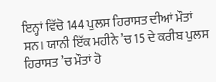ਇਨ੍ਹਾਂ ਵਿੱਚੋ 144 ਪੁਲਸ ਹਿਰਾਸਤ ਦੀਆਂ ਮੌਤਾਂ ਸਨ। ਯਾਨੀ ਇੱਕ ਮਹੀਨੇ ’ਚ 15 ਦੇ ਕਰੀਬ ਪੁਲਸ ਹਿਰਾਸਤ ’ਚ ਮੌਤਾਂ ਹੋ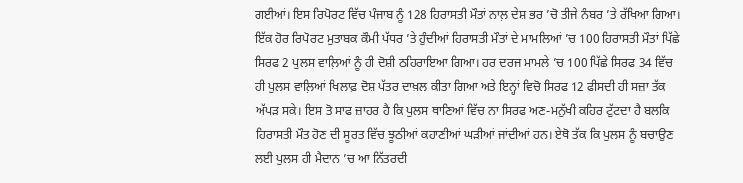ਗਈਆਂ। ਇਸ ਰਿਪੋਰਟ ਵਿੱਚ ਪੰਜਾਬ ਨੂੰ 128 ਹਿਰਾਸਤੀ ਮੌਤਾਂ ਨਾਲ਼ ਦੇਸ਼ ਭਰ ’ਚੋ ਤੀਜੇ ਨੰਬਰ ’ਤੇ ਰੱਖਿਆ ਗਿਆ।
ਇੱਕ ਹੋਰ ਰਿਪੋਰਟ ਮੁਤਾਬਕ ਕੌਮੀ ਪੱਧਰ ’ਤੇ ਹੁੰਦੀਆਂ ਹਿਰਾਸਤੀ ਮੌਤਾਂ ਦੇ ਮਾਮਲਿਆਂ ’ਚ 100 ਹਿਰਾਸਤੀ ਮੌਤਾਂ ਪਿੱਛੇ ਸਿਰਫ 2 ਪੁਲਸ ਵਾਲ਼ਿਆਂ ਨੂੰ ਹੀ ਦੋਸ਼ੀ ਠਹਿਰਾਇਆ ਗਿਆ। ਹਰ ਦਰਜ ਮਾਮਲੇ ’ਚ 100 ਪਿੱਛੇ ਸਿਰਫ 34 ਵਿੱਚ ਹੀ ਪੁਲਸ ਵਾਲ਼ਿਆਂ ਖਿਲਾਫ਼ ਦੋਸ਼ ਪੱਤਰ ਦਾਖ਼ਲ ਕੀਤਾ ਗਿਆ ਅਤੇ ਇਨ੍ਹਾਂ ਵਿਚੋ ਸਿਰਫ 12 ਫੀਸਦੀ ਹੀ ਸਜ਼ਾ ਤੱਕ ਅੱਪੜ ਸਕੇ। ਇਸ ਤੋ ਸਾਫ ਜ਼ਾਹਰ ਹੈ ਕਿ ਪੁਲਸ ਥਾਣਿਆਂ ਵਿੱਚ ਨਾ ਸਿਰਫ ਅਣ-ਮਨੁੱਖੀ ਕਹਿਰ ਟੁੱਟਦਾ ਹੈ ਬਲਕਿ ਹਿਰਾਸਤੀ ਮੌਤ ਹੋਣ ਦੀ ਸੂਰਤ ਵਿੱਚ ਝੂਠੀਆਂ ਕਹਾਣੀਆਂ ਘੜੀਆਂ ਜਾਂਦੀਆਂ ਹਨ। ਏਥੋ ਤੱਕ ਕਿ ਪੁਲਸ ਨੂੰ ਬਚਾਉਣ ਲਈ ਪੁਲਸ ਹੀ ਮੈਦਾਨ ’ਚ ਆ ਨਿੱਤਰਦੀ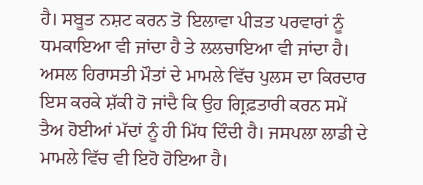ਹੈ। ਸਬੂਤ ਨਸ਼ਟ ਕਰਨ ਤੋ ਇਲਾਵਾ ਪੀੜਤ ਪਰਵਾਰਾਂ ਨੂੰ ਧਮਕਾਇਆ ਵੀ ਜਾਂਦਾ ਹੈ ਤੇ ਲਲਚਾਇਆ ਵੀ ਜਾਂਦਾ ਹੈ।
ਅਸਲ ਹਿਰਾਸਤੀ ਮੌਤਾਂ ਦੇ ਮਾਮਲੇ ਵਿੱਚ ਪੁਲਸ ਦਾ ਕਿਰਦਾਰ ਇਸ ਕਰਕੇ ਸ਼ੱਕੀ ਹੋ ਜਾਂਦੈ ਕਿ ਉਹ ਗ੍ਰਿਫ਼ਤਾਰੀ ਕਰਨ ਸਮੇਂ ਤੈਅ ਹੋਈਆਂ ਮੱਦਾਂ ਨੂੰ ਹੀ ਮਿੱਧ ਦਿੰਦੀ ਹੈ। ਜਸਪਲਾ ਲਾਡੀ ਦੇ ਮਾਮਲੇ ਵਿੱਚ ਵੀ ਇਹੋ ਹੋਇਆ ਹੈ।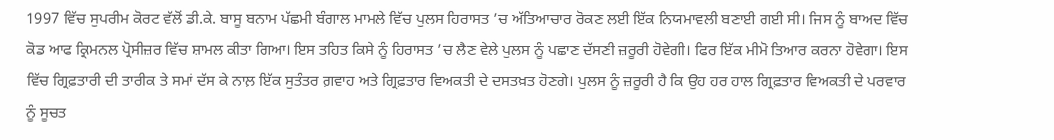1997 ਵਿੱਚ ਸੁਪਰੀਮ ਕੋਰਟ ਵੱਲੋਂ ਡੀ.ਕੇ. ਬਾਸੂ ਬਨਾਮ ਪੱਛਮੀ ਬੰਗਾਲ ਮਾਮਲੇ ਵਿੱਚ ਪੁਲਸ ਹਿਰਾਸਤ ’ਚ ਅੱਤਿਆਚਾਰ ਰੋਕਣ ਲਈ ਇੱਕ ਨਿਯਮਾਵਲੀ ਬਣਾਈ ਗਈ ਸੀ। ਜਿਸ ਨੂੰ ਬਾਅਦ ਵਿੱਚ ਕੋਡ ਆਫ ਕ੍ਰਿਮਨਲ ਪ੍ਰੋਸੀਜ਼ਰ ਵਿੱਚ ਸ਼ਾਮਲ ਕੀਤਾ ਗਿਆ। ਇਸ ਤਹਿਤ ਕਿਸੇ ਨੂੰ ਹਿਰਾਸਤ ’ਚ ਲੈਣ ਵੇਲੇ ਪੁਲਸ ਨੂੰ ਪਛਾਣ ਦੱਸਣੀ ਜ਼ਰੂਰੀ ਹੋਵੇਗੀ। ਫਿਰ ਇੱਕ ਮੀਮੋ ਤਿਆਰ ਕਰਨਾ ਹੋਵੇਗਾ। ਇਸ ਵਿੱਚ ਗ੍ਰਿਫ਼ਤਾਰੀ ਦੀ ਤਾਰੀਕ ਤੇ ਸਮਾਂ ਦੱਸ ਕੇ ਨਾਲ਼ ਇੱਕ ਸੁਤੰਤਰ ਗ਼ਵਾਹ ਅਤੇ ਗ੍ਰਿਫ਼ਤਾਰ ਵਿਅਕਤੀ ਦੇ ਦਸਤਖ਼ਤ ਹੋਣਗੇ। ਪੁਲਸ ਨੂੰ ਜ਼ਰੂਰੀ ਹੈ ਕਿ ਉਹ ਹਰ ਹਾਲ ਗ੍ਰਿਫ਼ਤਾਰ ਵਿਅਕਤੀ ਦੇ ਪਰਵਾਰ ਨੂੰ ਸੂਚਤ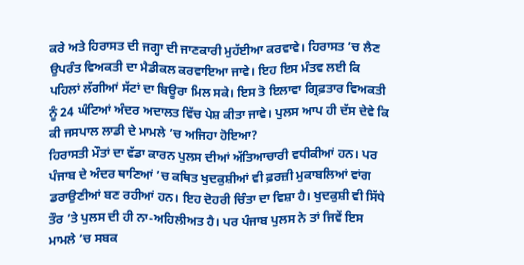ਕਰੇ ਅਤੇ ਹਿਰਾਸਤ ਦੀ ਜਗ੍ਹਾ ਦੀ ਜਾਣਕਾਰੀ ਮੁਹੱਈਆ ਕਰਵਾਵੇ। ਹਿਰਾਸਤ ’ਚ ਲੈਣ ਉਪਰੰਤ ਵਿਅਕਤੀ ਦਾ ਮੈਡੀਕਲ ਕਰਵਾਇਆ ਜਾਵੇ। ਇਹ ਇਸ ਮੰਤਵ ਲਈ ਕਿ ਪਹਿਲਾਂ ਲੱਗੀਆਂ ਸੱਟਾਂ ਦਾ ਬਿਊਰਾ ਮਿਲ ਸਕੇ। ਇਸ ਤੋ ਇਲਾਵਾ ਗ੍ਰਿਫ਼ਤਾਰ ਵਿਅਕਤੀ ਨੂੰ 24 ਘੰਟਿਆਂ ਅੰਦਰ ਅਦਾਲਤ ਵਿੱਚ ਪੇਸ਼ ਕੀਤਾ ਜਾਵੇ। ਪੁਲਸ ਆਪ ਹੀ ਦੱਸ ਦੇਵੇ ਕਿ ਕੀ ਜਸਪਾਲ ਲਾਡੀ ਦੇ ਮਾਮਲੇ ’ਚ ਅਜਿਹਾ ਹੋਇਆ?
ਹਿਰਾਸਤੀ ਮੌਤਾਂ ਦਾ ਵੱਡਾ ਕਾਰਨ ਪੁਲਸ ਦੀਆਂ ਅੱਤਿਆਚਾਰੀ ਵਧੀਕੀਆਂ ਹਨ। ਪਰ ਪੰਜਾਬ ਦੇ ਅੰਦਰ ਥਾਣਿਆਂ ’ਚ ਕਥਿਤ ਖੁਦਕੁਸ਼ੀਆਂ ਵੀ ਫ਼ਰਜ਼ੀ ਮੁਕਾਬਲਿਆਂ ਵਾਂਗ ਡਰਾਉਣੀਆਂ ਬਣ ਰਹੀਆਂ ਹਨ। ਇਹ ਦੋਹਰੀ ਚਿੰਤਾ ਦਾ ਵਿਸ਼ਾ ਹੈ। ਖੁਦਕੁਸ਼ੀ ਵੀ ਸਿੱਧੇ ਤੌਰ ’ਤੇ ਪੁਲਸ ਦੀ ਹੀ ਨਾ-ਅਹਿਲੀਅਤ ਹੈ। ਪਰ ਪੰਜਾਬ ਪੁਲਸ ਨੇ ਤਾਂ ਜਿਵੇਂ ਇਸ ਮਾਮਲੇ ’ਚ ਸਬਕ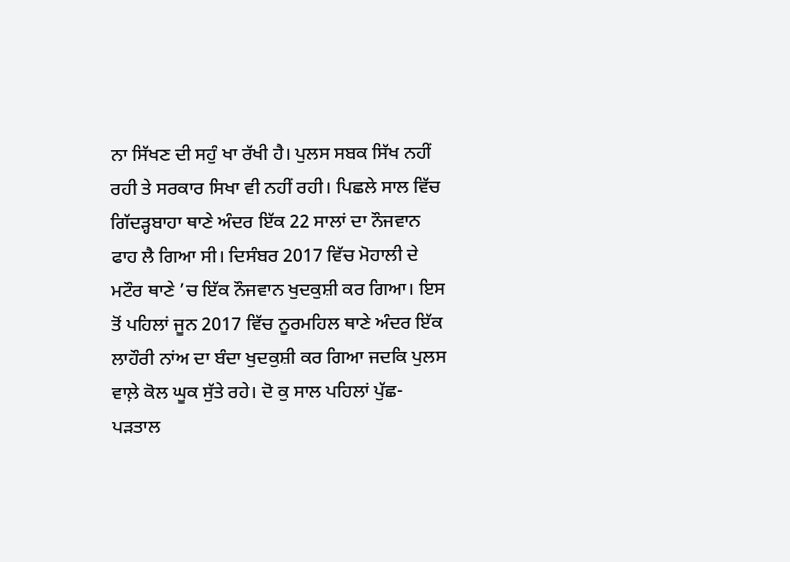ਨਾ ਸਿੱਖਣ ਦੀ ਸਹੁੰ ਖਾ ਰੱਖੀ ਹੈ। ਪੁਲਸ ਸਬਕ ਸਿੱਖ ਨਹੀਂ ਰਹੀ ਤੇ ਸਰਕਾਰ ਸਿਖਾ ਵੀ ਨਹੀਂ ਰਹੀ। ਪਿਛਲੇ ਸਾਲ ਵਿੱਚ ਗਿੱਦੜ੍ਹਬਾਹਾ ਥਾਣੇ ਅੰਦਰ ਇੱਕ 22 ਸਾਲਾਂ ਦਾ ਨੌਜਵਾਨ ਫਾਹ ਲੈ ਗਿਆ ਸੀ। ਦਿਸੰਬਰ 2017 ਵਿੱਚ ਮੋਹਾਲੀ ਦੇ ਮਟੌਰ ਥਾਣੇ ’ਚ ਇੱਕ ਨੌਜਵਾਨ ਖੁਦਕੁਸ਼ੀ ਕਰ ਗਿਆ। ਇਸ ਤੋਂ ਪਹਿਲਾਂ ਜੂਨ 2017 ਵਿੱਚ ਨੂਰਮਹਿਲ ਥਾਣੇ ਅੰਦਰ ਇੱਕ ਲਾਹੌਰੀ ਨਾਂਅ ਦਾ ਬੰਦਾ ਖੁਦਕੁਸ਼ੀ ਕਰ ਗਿਆ ਜਦਕਿ ਪੁਲਸ ਵਾਲ਼ੇ ਕੋਲ ਘੂਕ ਸੁੱਤੇ ਰਹੇ। ਦੋ ਕੁ ਸਾਲ ਪਹਿਲਾਂ ਪੁੱਛ-ਪੜਤਾਲ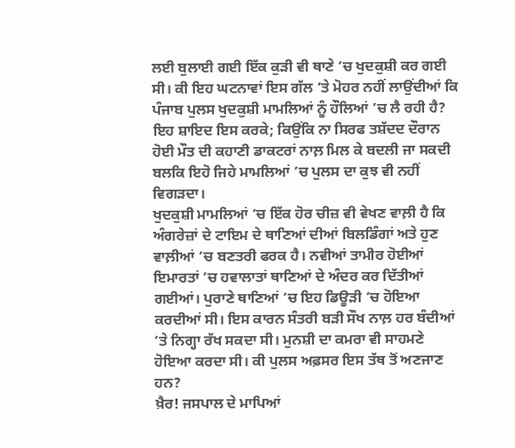ਲਈ ਬੁਲਾਈ ਗਈ ਇੱਕ ਕੁੜੀ ਵੀ ਥਾਣੇ ’ਚ ਖੁਦਕੁਸ਼ੀ ਕਰ ਗਈ ਸੀ। ਕੀ ਇਹ ਘਟਨਾਵਾਂ ਇਸ ਗੱਲ ’ਤੇ ਮੋਹਰ ਨਹੀਂ ਲਾਉਂਦੀਆਂ ਕਿ ਪੰਜਾਬ ਪੁਲਸ ਖੁਦਕੁਸ਼ੀ ਮਾਮਲਿਆਂ ਨੂੰ ਹੌਲਿਆਂ ’ਚ ਲੈ ਰਹੀ ਹੈ? ਇਹ ਸ਼ਾਇਦ ਇਸ ਕਰਕੇ; ਕਿਉਂਕਿ ਨਾ ਸਿਰਫ ਤਸ਼ੱਦਦ ਦੌਰਾਨ ਹੋਈ ਮੌਤ ਦੀ ਕਹਾਣੀ ਡਾਕਟਰਾਂ ਨਾਲ਼ ਮਿਲ ਕੇ ਬਦਲੀ ਜਾ ਸਕਦੀ ਬਲਕਿ ਇਹੋ ਜਿਹੇ ਮਾਮਲਿਆਂ ’ਚ ਪੁਲਸ ਦਾ ਕੁਝ ਵੀ ਨਹੀਂ ਵਿਗੜਦਾ।
ਖੁਦਕੁਸ਼ੀ ਮਾਮਲਿਆਂ ’ਚ ਇੱਕ ਹੋਰ ਚੀਜ਼ ਵੀ ਵੇਖਣ ਵਾਲ਼ੀ ਹੈ ਕਿ ਅੰਗਰੇਜ਼ਾਂ ਦੇ ਟਾਇਮ ਦੇ ਥਾਣਿਆਂ ਦੀਆਂ ਬਿਲਡਿੰਗਾਂ ਅਤੇ ਹੁਣ ਵਾਲ਼ੀਆਂ ’ਚ ਬਣਤਰੀ ਫਰਕ ਹੈ। ਨਵੀਆਂ ਤਾਮੀਰ ਹੋਈਆਂ ਇਮਾਰਤਾਂ ’ਚ ਹਵਾਲਾਤਾਂ ਥਾਣਿਆਂ ਦੇ ਅੰਦਰ ਕਰ ਦਿੱਤੀਆਂ ਗਈਆਂ। ਪੁਰਾਣੇ ਥਾਣਿਆਂ ’ਚ ਇਹ ਡਿਊੜੀ ’ਚ ਹੋਇਆ ਕਰਦੀਆਂ ਸੀ। ਇਸ ਕਾਰਨ ਸੰਤਰੀ ਬੜੀ ਸੌਖ ਨਾਲ਼ ਹਰ ਬੰਦੀਆਂ ‘ਤੇ ਨਿਗ੍ਹਾ ਰੱਖ ਸਕਦਾ ਸੀ। ਮੁਨਸ਼ੀ ਦਾ ਕਮਰਾ ਵੀ ਸਾਹਮਣੇ ਹੋਇਆ ਕਰਦਾ ਸੀ। ਕੀ ਪੁਲਸ ਅਫ਼ਸਰ ਇਸ ਤੱਥ ਤੋਂ ਅਣਜਾਣ ਹਨ?
ਖ਼ੈਰ! ਜਸਪਾਲ ਦੇ ਮਾਪਿਆਂ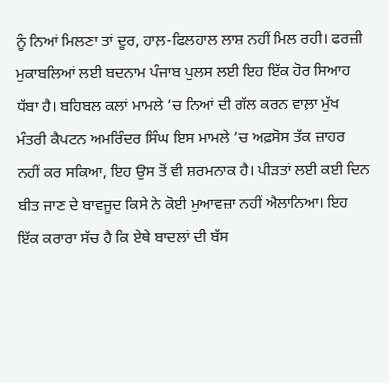ਨੂੰ ਨਿਆਂ ਮਿਲਣਾ ਤਾਂ ਦੂਰ, ਹਾਲ਼-ਫਿਲਹਾਲ ਲਾਸ਼ ਨਹੀਂ ਮਿਲ ਰਹੀ। ਫਰਜ਼ੀ ਮੁਕਾਬਲਿਆਂ ਲਈ ਬਦਨਾਮ ਪੰਜਾਬ ਪੁਲਸ ਲਈ ਇਹ ਇੱਕ ਹੋਰ ਸਿਆਹ ਧੱਬਾ ਹੈ। ਬਹਿਬਲ ਕਲਾਂ ਮਾਮਲੇ ’ਚ ਨਿਆਂ ਦੀ ਗੱਲ ਕਰਨ ਵਾਲ਼ਾ ਮੁੱਖ ਮੰਤਰੀ ਕੈਪਟਨ ਅਮਰਿੰਦਰ ਸਿੰਘ ਇਸ ਮਾਮਲੇ ’ਚ ਅਫ਼ਸੋਸ ਤੱਕ ਜ਼ਾਹਰ ਨਹੀਂ ਕਰ ਸਕਿਆ, ਇਹ ਉਸ ਤੋਂ ਵੀ ਸ਼ਰਮਨਾਕ ਹੈ। ਪੀੜਤਾਂ ਲਈ ਕਈ ਦਿਨ ਬੀਤ ਜਾਣ ਦੇ ਬਾਵਜੂਦ ਕਿਸੇ ਨੇ ਕੋਈ ਮੁਆਵਜ਼ਾ ਨਹੀਂ ਐਲਾਨਿਆ। ਇਹ ਇੱਕ ਕਰਾਰਾ ਸੱਚ ਹੈ ਕਿ ਏਥੇ ਬਾਦਲਾਂ ਦੀ ਬੱਸ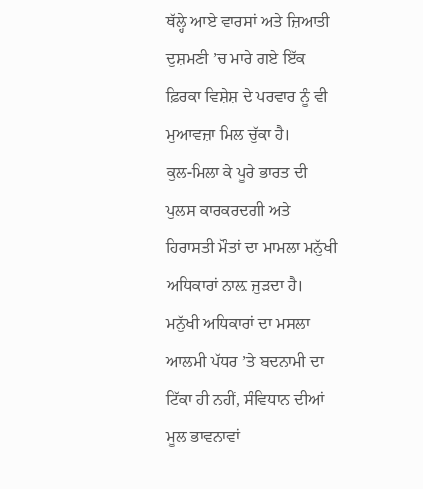ਥੱਲ੍ਹੇ ਆਏ ਵਾਰਸਾਂ ਅਤੇ ਜ਼ਿਆਤੀ ਦੁਸ਼ਮਣੀ ’ਚ ਮਾਰੇ ਗਏ ਇੱਕ ਫ਼ਿਰਕਾ ਵਿਸ਼ੇਸ਼ ਦੇ ਪਰਵਾਰ ਨੂੰ ਵੀ ਮੁਆਵਜ਼ਾ ਮਿਲ ਚੁੱਕਾ ਹੈ।
ਕੁਲ-ਮਿਲਾ ਕੇ ਪੂਰੇ ਭਾਰਤ ਦੀ ਪੁਲਸ ਕਾਰਕਰਦਗੀ ਅਤੇ ਹਿਰਾਸਤੀ ਮੌਤਾਂ ਦਾ ਮਾਮਲਾ ਮਨੁੱਖੀ ਅਧਿਕਾਰਾਂ ਨਾਲ਼ ਜੁੜਦਾ ਹੈ। ਮਨੁੱਖੀ ਅਧਿਕਾਰਾਂ ਦਾ ਮਸਲਾ ਆਲਮੀ ਪੱਧਰ ’ਤੇ ਬਦਨਾਮੀ ਦਾ ਟਿੱਕਾ ਹੀ ਨਹੀਂ, ਸੰਵਿਧਾਨ ਦੀਆਂ ਮੂਲ ਭਾਵਨਾਵਾਂ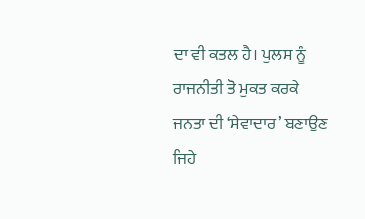ਦਾ ਵੀ ਕਤਲ ਹੈ। ਪੁਲਸ ਨੂੰ ਰਾਜਨੀਤੀ ਤੋ ਮੁਕਤ ਕਰਕੇ ਜਨਤਾ ਦੀ ‘ਸੇਵਾਦਾਰ’ ਬਣਾਉਣ ਜਿਹੇ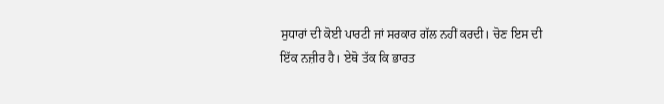ਸੁਧਾਰਾਂ ਦੀ ਕੋਈ ਪਾਰਟੀ ਜਾਂ ਸਰਕਾਰ ਗੱਲ ਨਹੀਂ ਕਰਦੀ। ਚੋਣ ਇਸ ਦੀ ਇੱਕ ਨਜ਼ੀਰ ਹੈ। ਏਥੋ ਤੱਕ ਕਿ ਭਾਰਤ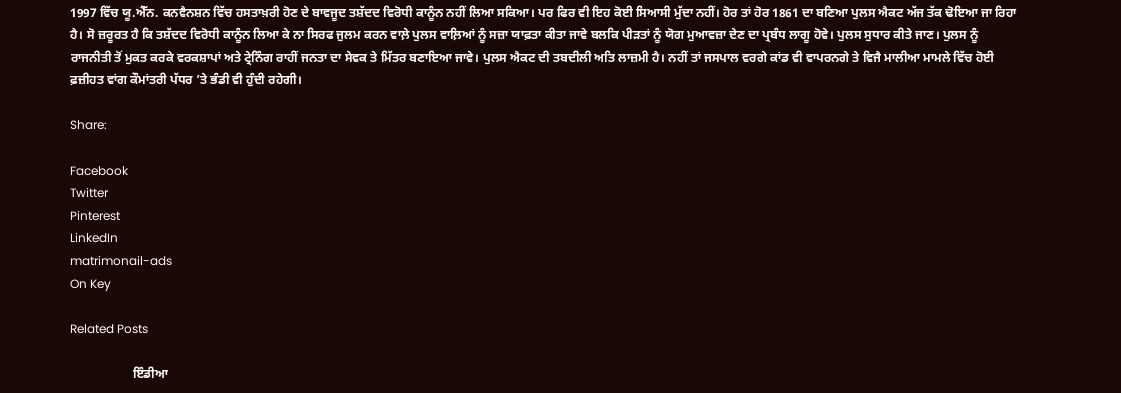1997 ਵਿੱਚ ਯੂ.ਐੱਨ. ਕਨਵੈਨਸ਼ਨ ਵਿੱਚ ਹਸਤਾਖ਼ਰੀ ਹੋਣ ਦੇ ਬਾਵਜੂਦ ਤਸ਼ੱਦਦ ਵਿਰੋਧੀ ਕਾਨੂੰਨ ਨਹੀਂ ਲਿਆ ਸਕਿਆ। ਪਰ ਫਿਰ ਵੀ ਇਹ ਕੋਈ ਸਿਆਸੀ ਮੁੱਦਾ ਨਹੀਂ। ਹੋਰ ਤਾਂ ਹੋਰ 1861 ਦਾ ਬਣਿਆ ਪੁਲਸ ਐਕਟ ਅੱਜ ਤੱਕ ਢੋਇਆ ਜਾ ਰਿਹਾ ਹੈ। ਸੋ ਜ਼ਰੂਰਤ ਹੈ ਕਿ ਤਸ਼ੱਦਦ ਵਿਰੋਧੀ ਕਾਨੂੰਨ ਲਿਆ ਕੇ ਨਾ ਸਿਰਫ ਜੁਲਮ ਕਰਨ ਵਾਲ਼ੇ ਪੁਲਸ ਵਾਲ਼ਿਆਂ ਨੂੰ ਸਜ਼ਾ ਯਾਫ਼ਤਾ ਕੀਤਾ ਜਾਵੇ ਬਲਕਿ ਪੀੜਤਾਂ ਨੂੰ ਯੋਗ ਮੁਆਵਜ਼ਾ ਦੇਣ ਦਾ ਪ੍ਰਬੰਧ ਲਾਗੂ ਹੋਵੇ। ਪੁਲਸ ਸੁਧਾਰ ਕੀਤੇ ਜਾਣ। ਪੁਲਸ ਨੂੰ ਰਾਜਨੀਤੀ ਤੋਂ ਮੁਕਤ ਕਰਕੇ ਵਰਕਸ਼ਾਪਾਂ ਅਤੇ ਟ੍ਰੇਨਿੰਗ ਰਾਹੀਂ ਜਨਤਾ ਦਾ ਸੇਵਕ ਤੇ ਮਿੱਤਰ ਬਣਾਇਆ ਜਾਵੇ। ਪੁਲਸ ਐਕਟ ਦੀ ਤਬਦੀਲੀ ਅਤਿ ਲਾਜ਼ਮੀ ਹੈ। ਨਹੀਂ ਤਾਂ ਜਸਪਾਲ ਵਰਗੇ ਕਾਂਡ ਵੀ ਵਾਪਰਨਗੇ ਤੇ ਵਿਜੈ ਮਾਲੀਆ ਮਾਮਲੇ ਵਿੱਚ ਹੋਈ ਫ਼ਜ਼ੀਹਤ ਵਾਂਗ ਕੌਮਾਂਤਰੀ ਪੱਧਰ ’ਤੇ ਭੰਡੀ ਵੀ ਹੁੰਦੀ ਰਹੇਗੀ।

Share:

Facebook
Twitter
Pinterest
LinkedIn
matrimonail-ads
On Key

Related Posts

                    ਇੰਡੀਆ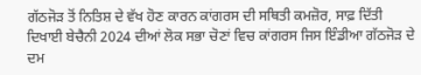ਗੱਠਜੋੜ ਤੋਂ ਨਿਤਿਸ਼ ਦੇ ਵੱਖ ਹੋਣ ਕਾਰਨ ਕਾਂਗਰਸ ਦੀ ਸਥਿਤੀ ਕਮਜ਼ੋਰ, ਸਾਫ਼ ਦਿੱਤੀ ਦਿਖਾਈ ਬੇਚੈਨੀ 2024 ਦੀਆਂ ਲੋਕ ਸਭਾ ਚੋਣਾਂ ਵਿਚ ਕਾਂਗਰਸ ਜਿਸ ਇੰਡੀਆ ਗੱਠਜੋੜ ਦੇ ਦਮ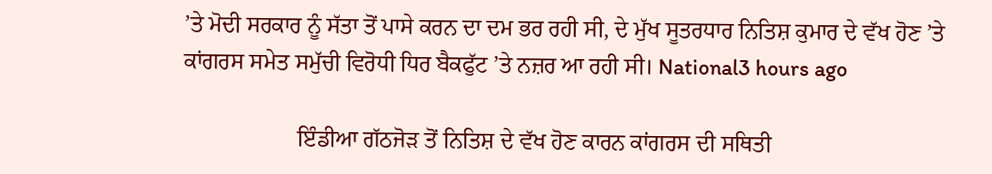’ਤੇ ਮੋਦੀ ਸਰਕਾਰ ਨੂੰ ਸੱਤਾ ਤੋਂ ਪਾਸੇ ਕਰਨ ਦਾ ਦਮ ਭਰ ਰਹੀ ਸੀ, ਦੇ ਮੁੱਖ ਸੂਤਰਧਾਰ ਨਿਤਿਸ਼ ਕੁਮਾਰ ਦੇ ਵੱਖ ਹੋਣ ’ਤੇ ਕਾਂਗਰਸ ਸਮੇਤ ਸਮੁੱਚੀ ਵਿਰੋਧੀ ਧਿਰ ਬੈਕਫੁੱਟ ’ਤੇ ਨਜ਼ਰ ਆ ਰਹੀ ਸੀ। National3 hours ago

                    ਇੰਡੀਆ ਗੱਠਜੋੜ ਤੋਂ ਨਿਤਿਸ਼ ਦੇ ਵੱਖ ਹੋਣ ਕਾਰਨ ਕਾਂਗਰਸ ਦੀ ਸਥਿਤੀ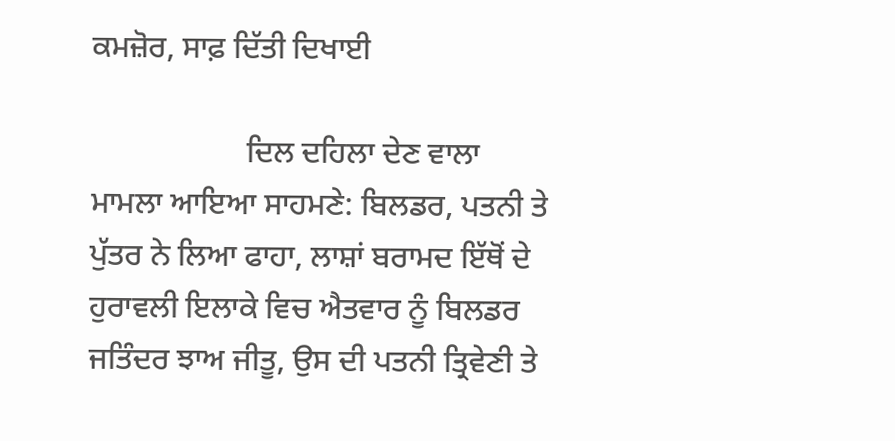ਕਮਜ਼ੋਰ, ਸਾਫ਼ ਦਿੱਤੀ ਦਿਖਾਈ

                    ਦਿਲ ਦਹਿਲਾ ਦੇਣ ਵਾਲਾ ਮਾਮਲਾ ਆਇਆ ਸਾਹਮਣੇ: ਬਿਲਡਰ, ਪਤਨੀ ਤੇ ਪੁੱਤਰ ਨੇ ਲਿਆ ਫਾਹਾ, ਲਾਸ਼ਾਂ ਬਰਾਮਦ ਇੱਥੋਂ ਦੇ ਹੁਰਾਵਲੀ ਇਲਾਕੇ ਵਿਚ ਐਤਵਾਰ ਨੂੰ ਬਿਲਡਰ ਜਤਿੰਦਰ ਝਾਅ ਜੀਤੂ, ਉਸ ਦੀ ਪਤਨੀ ਤ੍ਰਿਵੇਣੀ ਤੇ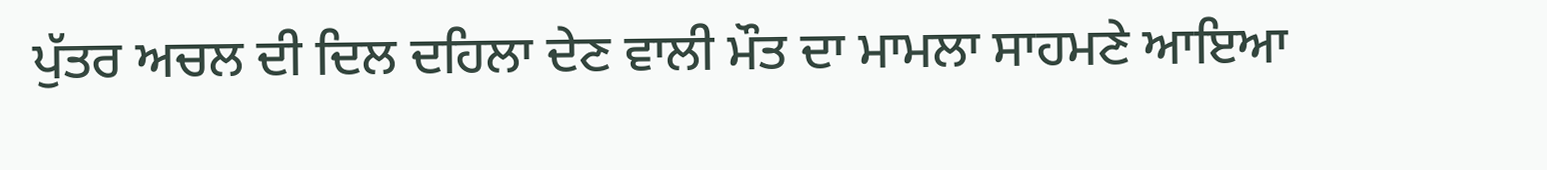ਪੁੱਤਰ ਅਚਲ ਦੀ ਦਿਲ ਦਹਿਲਾ ਦੇਣ ਵਾਲੀ ਮੌਤ ਦਾ ਮਾਮਲਾ ਸਾਹਮਣੇ ਆਇਆ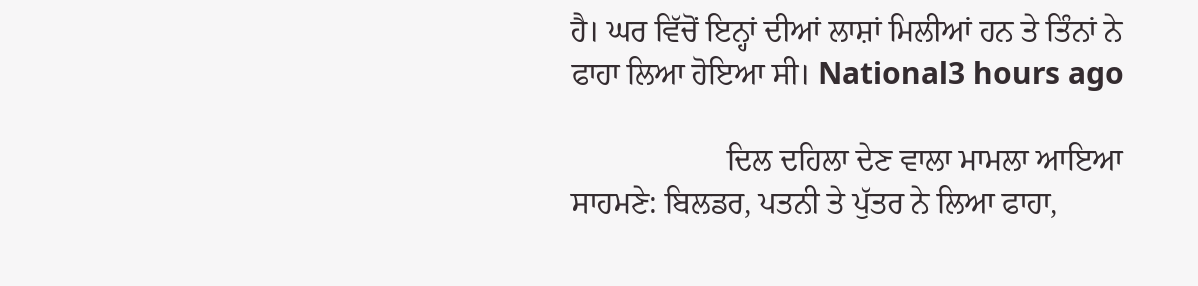ਹੈ। ਘਰ ਵਿੱਚੋਂ ਇਨ੍ਹਾਂ ਦੀਆਂ ਲਾਸ਼ਾਂ ਮਿਲੀਆਂ ਹਨ ਤੇ ਤਿੰਨਾਂ ਨੇ ਫਾਹਾ ਲਿਆ ਹੋਇਆ ਸੀ। National3 hours ago

                    ਦਿਲ ਦਹਿਲਾ ਦੇਣ ਵਾਲਾ ਮਾਮਲਾ ਆਇਆ ਸਾਹਮਣੇ: ਬਿਲਡਰ, ਪਤਨੀ ਤੇ ਪੁੱਤਰ ਨੇ ਲਿਆ ਫਾਹਾ,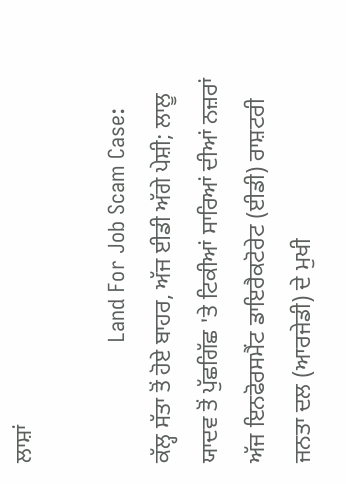ਲਾਸ਼ਾਂ

                    Land For Job Scam Case: ਕੱਲ੍ਹ ਸੱਤਾ ਤੋਂ ਹੋਏ ਬਾਹਰ, ਅੱਜ ਈਡੀ ਅੱਗੇ ਪੇਸ਼ੀ; ਲਾਲੂ ਯਾਦਵ ਤੋਂ ਪੁੱਛਗਿੱਛ 'ਤੇ ਟਿਕੀਆਂ ਸਾਰਿਆਂ ਦੀਆਂ ਨਜ਼ਰਾਂ ਅੱਜ ਇਨਫੋਰਸਮੈਂਟ ਡਾਇਰੈਕਟੋਰੇਟ (ਈਡੀ) ਰਾਸ਼ਟਰੀ ਜਨਤਾ ਦਲ (ਆਰਜੇਡੀ) ਦੇ ਮੁਖੀ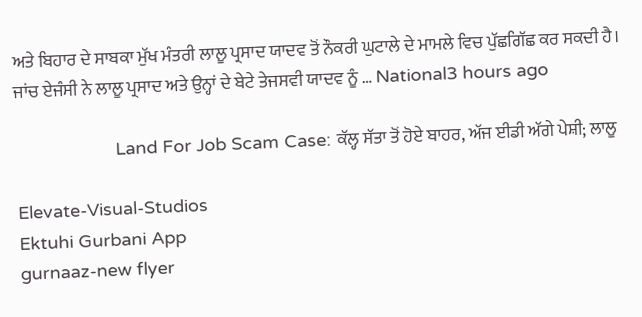ਅਤੇ ਬਿਹਾਰ ਦੇ ਸਾਬਕਾ ਮੁੱਖ ਮੰਤਰੀ ਲਾਲੂ ਪ੍ਰਸਾਦ ਯਾਦਵ ਤੋਂ ਨੌਕਰੀ ਘੁਟਾਲੇ ਦੇ ਮਾਮਲੇ ਵਿਚ ਪੁੱਛਗਿੱਛ ਕਰ ਸਕਦੀ ਹੈ। ਜਾਂਚ ਏਜੰਸੀ ਨੇ ਲਾਲੂ ਪ੍ਰਸਾਦ ਅਤੇ ਉਨ੍ਹਾਂ ਦੇ ਬੇਟੇ ਤੇਜਸਵੀ ਯਾਦਵ ਨੂੰ … National3 hours ago

                    Land For Job Scam Case: ਕੱਲ੍ਹ ਸੱਤਾ ਤੋਂ ਹੋਏ ਬਾਹਰ, ਅੱਜ ਈਡੀ ਅੱਗੇ ਪੇਸ਼ੀ; ਲਾਲੂ

Elevate-Visual-Studios
Ektuhi Gurbani App
gurnaaz-new flyer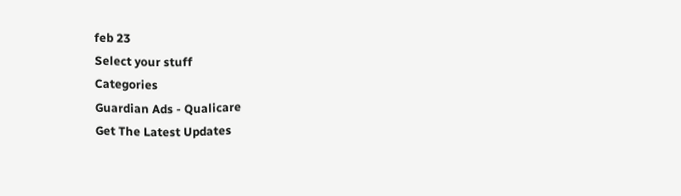feb 23
Select your stuff
Categories
Guardian Ads - Qualicare
Get The Latest Updates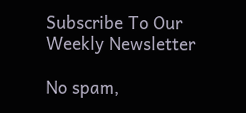Subscribe To Our Weekly Newsletter

No spam,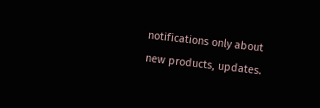notifications only about new products, updates.